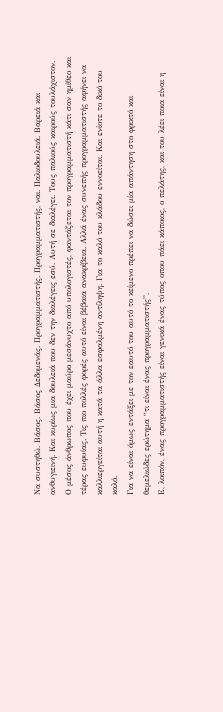Να συστηθώ. Βάσος. Βάσος Δεδομενάς. Προγραμματιστής. Προγραμματιστής, ναι. Παλιοδουλειά. Βαρειά και ανθυγιεινή. Και κυρίως μια δουλειά που δεν την διαλέγεις εσύ. Αυτή σε διαλέγει. Τους παλιούς καιρούς τουλάχιστον.
Ο μέσος άνθρωπος που έχει μαύρο μεσάνυχτο από υπολογιστές, φαντάζεται τον προγραμματιστή κάτι σαν ημίθεο και τέρας ευφυίας. Τις πιο πολλές φορές αυτό είναι βέβαια ανακρίβεια. Αλλά ένας συνεπής προγραμματιστής αφήνει να καλλιεργείται αυτή η κατά τα άλλα εσφαλμένη αντίληψη. Για το καλό του κλάδου εννοείται. Και ενίοτε το δικό του καλό.
Για να είναι όμως εντάξει με τον εαυτό του αυτό το κείμενο πρέπει να δώσει μία απάντηση στο φρικτό και θεμελιώδες ερώτημα “τι είναι ένας προγραμματιστής”.
Ε, λοιπόν, ένας προγραμματιστής είναι γενικά ένας τύπος οπου πάει κάποιος, ο πελάτης, και του λέει ποια είναι η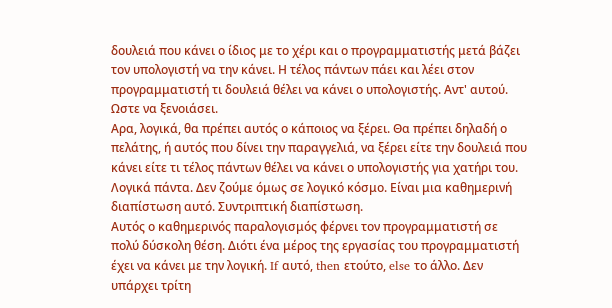δουλειά που κάνει ο ίδιος με το χέρι και ο προγραμματιστής μετά βάζει τον υπολογιστή να την κάνει. Η τέλος πάντων πάει και λέει στον προγραμματιστή τι δουλειά θέλει να κάνει ο υπολογιστής. Αντ' αυτού. Ωστε να ξενοιάσει.
Αρα, λογικά, θα πρέπει αυτός ο κάποιος να ξέρει. Θα πρέπει δηλαδή ο πελάτης, ή αυτός που δίνει την παραγγελιά, να ξέρει είτε την δουλειά που κάνει είτε τι τέλος πάντων θέλει να κάνει ο υπολογιστής για χατήρι του. Λογικά πάντα. Δεν ζούμε όμως σε λογικό κόσμο. Είναι μια καθημερινή διαπίστωση αυτό. Συντριπτική διαπίστωση.
Αυτός ο καθημερινός παραλογισμός φέρνει τον προγραμματιστή σε πολύ δύσκολη θέση. Διότι ένα μέρος της εργασίας του προγραμματιστή έχει να κάνει με την λογική. If αυτό, then ετούτο, else το άλλο. Δεν υπάρχει τρίτη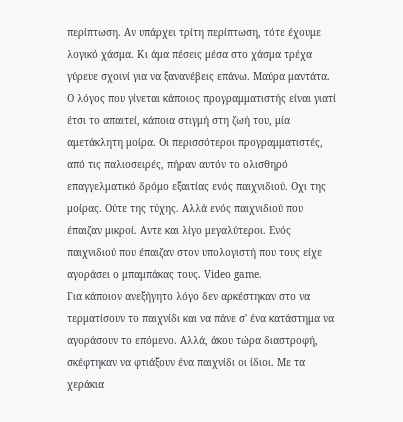περίπτωση. Αν υπάρχει τρίτη περίπτωση, τότε έχουμε λογικό χάσμα. Κι άμα πέσεις μέσα στο χάσμα τρέχα γύρευε σχοινί για να ξανανέβεις επάνω. Μαύρα μαντάτα.
Ο λόγος που γίνεται κάποιος προγραμματιστής είναι γιατί έτσι το απαιτεί, κάποια στιγμή στη ζωή του, μία αμετάκλητη μοίρα. Οι περισσότεροι προγραμματιστές, από τις παλιοσειρές, πήραν αυτόν το ολισθηρό επαγγελματικό δρόμο εξαιτίας ενός παιχνιδιού. Οχι της μοίρας. Ούτε της τύχης. Αλλά ενός παιχνιδιού που έπαιζαν μικροί. Αντε και λίγο μεγαλύτεροι. Ενός παιχνιδιού που έπαιζαν στον υπολογιστή που τους είχε αγοράσει ο μπαμπάκας τους. Video game.
Για κάποιον ανεξήγητο λόγο δεν αρκέστηκαν στο να τερματίσουν το παιχνίδι και να πάνε σ' ένα κατάστημα να αγοράσουν το επόμενο. Αλλά, άκου τώρα διαστροφή, σκέφτηκαν να φτιάξουν ένα παιχνίδι οι ίδιοι. Με τα χεράκια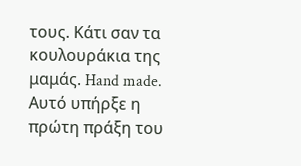τους. Κάτι σαν τα κουλουράκια της μαμάς. Hand made.
Αυτό υπήρξε η πρώτη πράξη του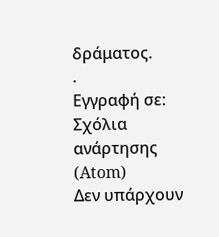δράματος.
.
Εγγραφή σε:
Σχόλια ανάρτησης (Atom)
Δεν υπάρχουν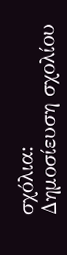σχόλια:
Δημοσίευση σχολίου